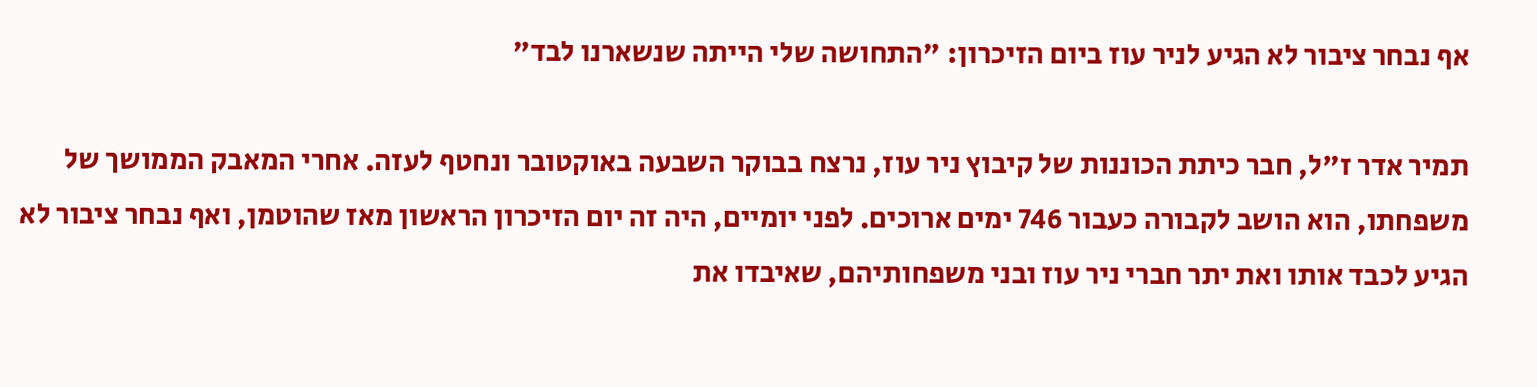אף נבחר ציבור לא הגיע לניר עוז ביום הזיכרון: "התחושה שלי הייתה שנשארנו לבד"

תמיר אדר ז"ל, חבר כיתת הכוננות של קיבוץ ניר עוז, נרצח בבוקר השבעה באוקטובר ונחטף לעזה. אחרי המאבק הממושך של משפחתו, הוא הושב לקבורה כעבור 746 ימים ארוכים. לפני יומיים, היה זה יום הזיכרון הראשון מאז שהוטמן, ואף נבחר ציבור לא הגיע לכבד אותו ואת יתר חברי ניר עוז ובני משפחותיהם, שאיבדו את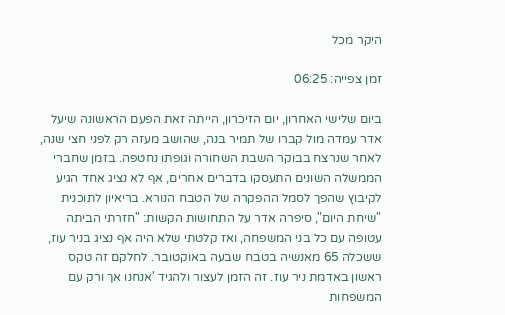היקר מכל

זמן צפייה: 06:25

ביום שלישי האחרון, יום הזיכרון, הייתה זאת הפעם הראשונה שיעל אדר עמדה מול קברו של תמיר בנה, שהושב מעזה רק לפני חצי שנה, לאחר שנרצח בבוקר השבת השחורה וגופתו נחטפה. בזמן שחברי הממשלה השונים התעסקו בדברים אחרים, אף לא נציג אחד הגיע לקיבוץ שהפך לסמל ההפקרה של הטבח הנורא. בריאיון לתוכנית "שיחת היום", סיפרה אדר על התחושות הקשות: "חזרתי הביתה עטופה עם כל בני המשפחה, ואז קלטתי שלא היה אף נציג בניר עוז, ששכלה 65 מאנשיה בטבח שבעה באוקטובר. לחלקם זה טקס ראשון באדמת ניר עוז. זה הזמן לעצור ולהגיד 'אנחנו אך ורק עם המשפחות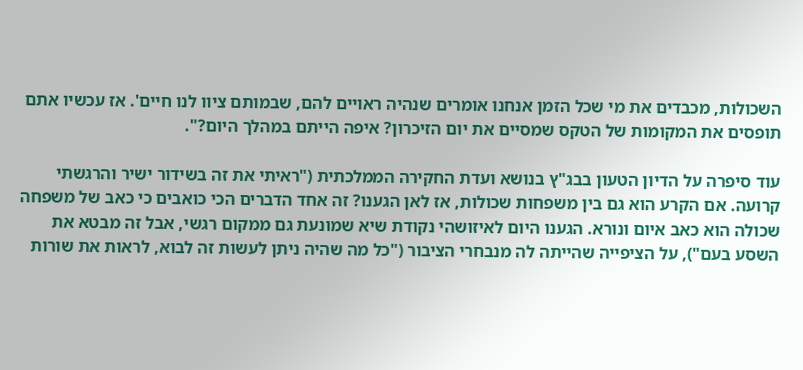השכולות, מכבדים את מי שכל הזמן אנחנו אומרים שנהיה ראויים להם, שבמותם ציוו לנו חיים'. אז עכשיו אתם תופסים את המקומות של הטקס שמסיים את יום הזיכרון? איפה הייתם במהלך היום?".

עוד סיפרה על הדיון הטעון בבג"ץ בנושא ועדת החקירה הממלכתית ("ראיתי את זה בשידור ישיר והרגשתי קרועה. אם הקרע הוא גם בין משפחות שכולות, אז לאן הגענו? זה אחד הדברים הכי כואבים כי כאב של משפחה שכולה הוא כאב איום ונורא. הגענו היום לאיזושהי נקודת שיא שמונעת גם ממקום רגשי, אבל זה מבטא את השסע בעם"), על הציפייה שהייתה לה מנבחרי הציבור ("כל מה שהיה ניתן לעשות זה לבוא, לראות את שורות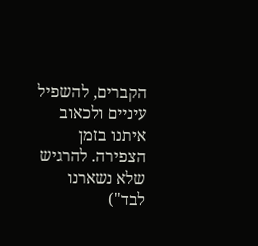הקברים, להשפיל עיניים ולכאוב איתנו בזמן הצפירה. להרגיש שלא נשארנו לבד")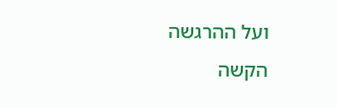ועל ההרגשה הקשה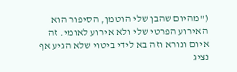("מהיום שהבן שלי הוטמן, הסיפור הוא האירוע הפרטי שלי ולא אירוע לאומי. זה איום ונורא וזה בא לידי ביטוי שלא הגיע אף נציג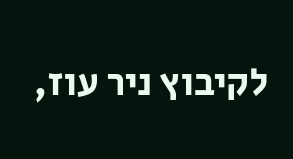לקיבוץ ניר עוז,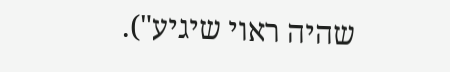שהיה ראוי שיגיע").